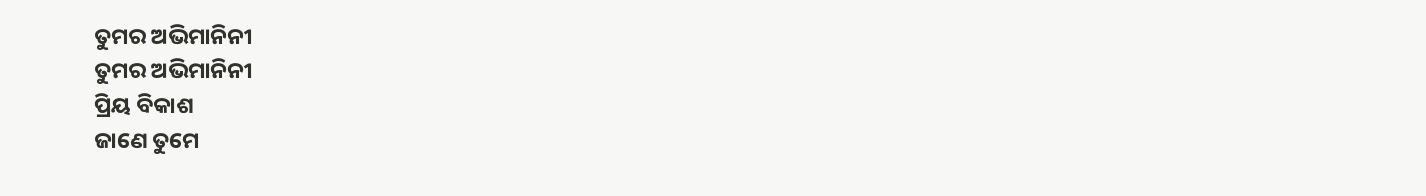ତୁମର ଅଭିମାନିନୀ
ତୁମର ଅଭିମାନିନୀ
ପ୍ରିୟ ବିକାଶ
ଜାଣେ ତୁମେ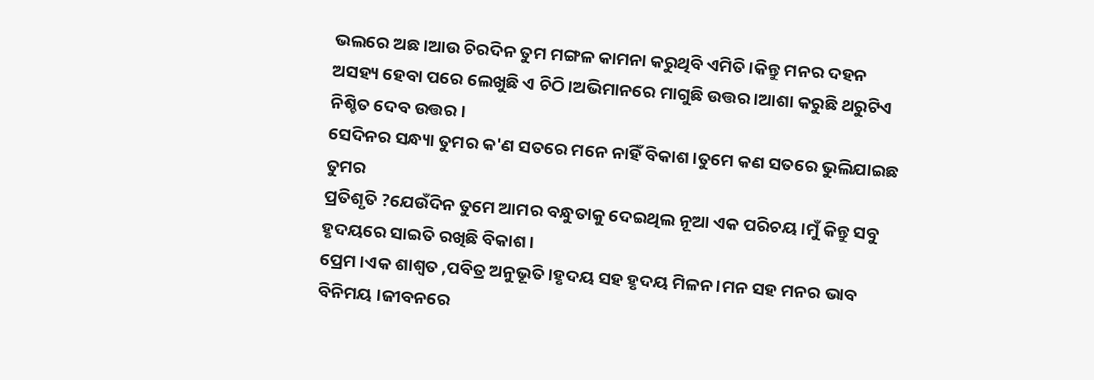ଭଲରେ ଅଛ ।ଆଉ ଚିରଦିନ ତୁମ ମଙ୍ଗଳ କାମନା କରୁଥିବି ଏମିତି ।କିନ୍ତୁ ମନର ଦହନ ଅସହ୍ୟ ହେବା ପରେ ଲେଖୁଛି ଏ ଚିଠି ।ଅଭିମାନରେ ମାଗୁଛି ଉତ୍ତର ।ଆଶା କରୁଛି ଥରୁଟିଏ ନିଶ୍ଚିତ ଦେବ ଉତ୍ତର ।
ସେଦିନର ସନ୍ଧ୍ୟା ତୁମର କ'ଣ ସତରେ ମନେ ନାହିଁ ବିକାଶ ।ତୁମେ କଣ ସତରେ ଭୁଲିଯାଇଛ ତୁମର
ପ୍ରତିଶୃତି ?ଯେଉଁଦିନ ତୁମେ ଆମର ବନ୍ଧୁତାକୁ ଦେଇଥିଲ ନୂଆ ଏକ ପରିଚୟ ।ମୁଁ କିନ୍ତୁ ସବୁ ହୃଦୟରେ ସାଇତି ରଖିଛି ବିକାଶ ।
ପ୍ରେମ ।ଏକ ଶାଶ୍ୱତ ,ପବିତ୍ର ଅନୁଭୂତି ।ହୃଦୟ ସହ ହୃଦୟ ମିଳନ ।ମନ ସହ ମନର ଭାବ ବିନିମୟ ।ଜୀବନରେ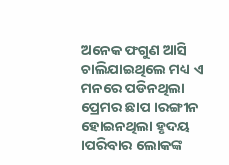ଅନେକ ଫଗୁଣ ଆସି ଚାଲିଯାଇଥିଲେ ମଧ୍ୟ ଏ ମନରେ ପଡିନଥିଲା ପ୍ରେମର ଛାପ ।ରଙ୍ଗୀନ ହୋଇନଥିଲା ହୃଦୟ ।ପରିବାର ଲୋକଙ୍କ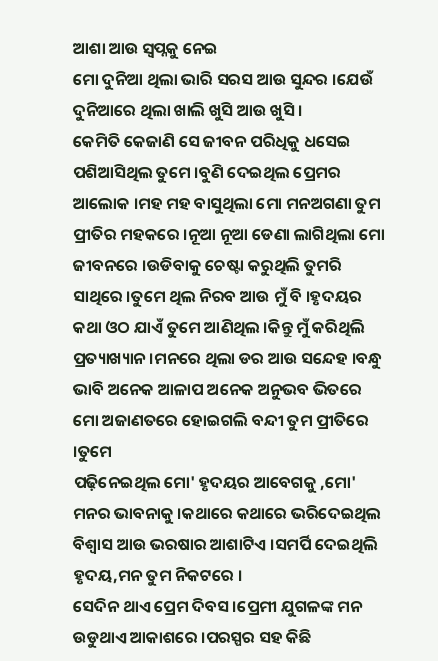ଆଶା ଆଉ ସ୍ୱପ୍ନକୁ ନେଇ
ମୋ ଦୁନିଆ ଥିଲା ଭାରି ସରସ ଆଉ ସୁନ୍ଦର ।ଯେଉଁ ଦୁନିଆରେ ଥିଲା ଖାଲି ଖୁସି ଆଉ ଖୁସି ।
କେମିତି କେଜାଣି ସେ ଜୀବନ ପରିଧିକୁ ଧସେଇ ପଶିଆସିଥିଲ ତୁମେ ।ବୁଣି ଦେଇଥିଲ ପ୍ରେମର ଆଲୋକ ।ମହ ମହ ବାସୁଥିଲା ମୋ ମନଅଗଣା ତୁମ ପ୍ରୀତିର ମହକରେ ।ନୂଆ ନୂଆ ଡେଣା ଲାଗିଥିଲା ମୋ ଜୀବନରେ ।ଉଡିବାକୁ ଚେଷ୍ଟା କରୁଥିଲି ତୁମରି ସାଥିରେ ।ତୁମେ ଥିଲ ନିରବ ଆଉ ମୁଁ ବି ।ହୃଦୟର କଥା ଓଠ ଯାଏଁ ତୁମେ ଆଣିଥିଲ ।କିନ୍ତୁ ମୁଁ କରିଥିଲି ପ୍ରତ୍ୟାଖ୍ୟାନ ।ମନରେ ଥିଲା ଡର ଆଉ ସନ୍ଦେହ ।ବନ୍ଧୁ
ଭାବି ଅନେକ ଆଳାପ ଅନେକ ଅନୁଭବ ଭିତରେ ମୋ ଅଜାଣତରେ ହୋଇଗଲି ବନ୍ଦୀ ତୁମ ପ୍ରୀତିରେ ।ତୁମେ
ପଢ଼ିନେଇଥିଲ ମୋ' ହୃଦୟର ଆବେଗକୁ ,ମୋ' ମନର ଭାବନାକୁ ।କଥାରେ କଥାରେ ଭରିଦେଇଥିଲ
ବିଶ୍ୱାସ ଆଉ ଭରଷାର ଆଶାଟିଏ ।ସମର୍ପି ଦେଇଥିଲି ହୃଦୟ,ମନ ତୁମ ନିକଟରେ ।
ସେଦିନ ଥାଏ ପ୍ରେମ ଦିବସ ।ପ୍ରେମୀ ଯୁଗଳଙ୍କ ମନ ଉଡୁଥାଏ ଆକାଶରେ ।ପରସ୍ପର ସହ କିଛି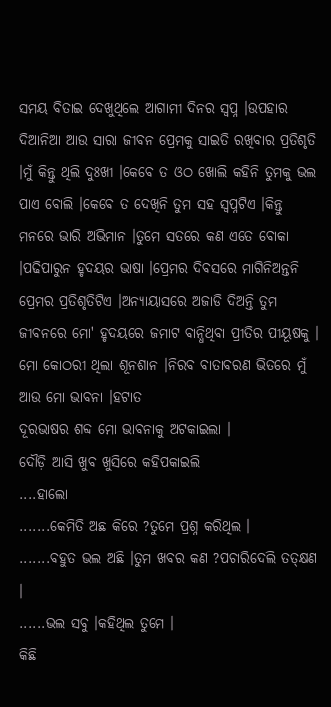ସମୟ ବିତାଇ ଦେଖୁଥିଲେ ଆଗାମୀ ଦିନର ସ୍ୱପ୍ନ ।ଉପହାର ଦିଆନିଆ ଆଉ ସାରା ଜୀବନ ପ୍ରେମକୁ ସାଇତି ରଖିବାର ପ୍ରତିଶୃତି ।ମୁଁ କିନ୍ତୁ ଥିଲି ଦୁଃଖୀ ।କେବେ ତ ଓଠ ଖୋଲି କହିନି ତୁମକୁ ଭଲ ପାଏ ବୋଲି ।କେବେ ତ ଦେଖିନି ତୁମ ସହ ସ୍ୱପ୍ନଟିଏ ।କିନ୍ତୁ ମନରେ ଭାରି ଅଭିମାନ ।ତୁମେ ସତରେ କଣ ଏତେ ବୋକା ।ପଢିପାରୁନ ହୃଦୟର ଭାଷା ।ପ୍ରେମର ଦିବସରେ ମାଗିନିଅନ୍ତନି ପ୍ରେମର ପ୍ରତିଶୃତିଟିଏ ।ଅନ୍ୟାୟାସରେ ଅଜାଡି ଦିଅନ୍ତି ତୁମ ଜୀବନରେ ମୋ' ହୃଦୟରେ ଜମାଟ ବାନ୍ଧିଥିବା ପ୍ରୀତିର ପୀୟୂଷକୁ ।
ମୋ କୋଠରୀ ଥିଲା ଶୂନଶାନ ।ନିରବ ବାତାବରଣ ଭିତରେ ମୁଁ ଆଉ ମୋ ଭାବନା ।ହଟାତ
ଦୂରଭାଷର ଶବ୍ଦ ମୋ ଭାବନାକୁ ଅଟକାଇଲା ।
ଦୌଡ଼ି ଆସି ଖୁବ ଖୁସିରେ କହିପକାଇଲି
....ହାଲୋ
.......କେମିତି ଅଛ କିରେ ?ତୁମେ ପ୍ରଶ୍ନ କରିଥିଲ ।
.......ବହୁତ ଭଲ ଅଛି ।ତୁମ ଖବର କଣ ?ପଚାରିଦେଲି ତତ୍କ୍ଷଣ ।
......ଭଲ ସବୁ ।କହିଥିଲ ତୁମେ ।
କିଛି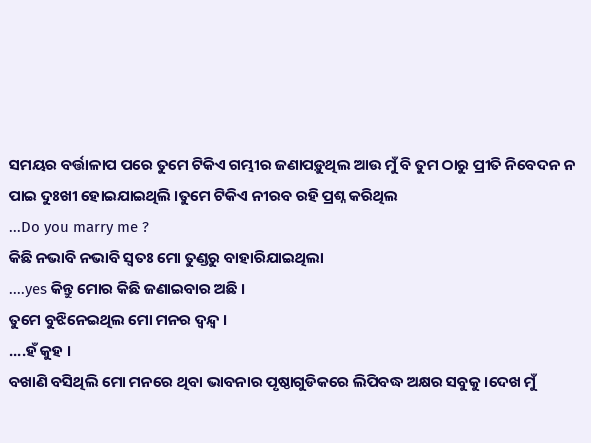ସମୟର ବର୍ତ୍ତାଳାପ ପରେ ତୁମେ ଟିକିଏ ଗମ୍ଭୀର ଜଣାପଡ଼ୁଥିଲ ଆଉ ମୁଁ ବି ତୁମ ଠାରୁ ପ୍ରୀତି ନିବେଦନ ନ ପାଇ ଦୁଃଖୀ ହୋଇଯାଇଥିଲି ।ତୁମେ ଟିକିଏ ନୀରବ ରହି ପ୍ରଶ୍ନ କରିଥିଲ
...Do you marry me ?
କିଛି ନଭାବି ନଭାବି ସ୍ୱତଃ ମୋ ତୁଣ୍ଡରୁ ବାହାରିଯାଇଥିଲା
....yes କିନ୍ତୁ ମୋର କିଛି ଜଣାଇବାର ଅଛି ।
ତୁମେ ବୁଝିନେଇଥିଲ ମୋ ମନର ଦ୍ବନ୍ଦ୍ୱ ।
....ହଁ କୁହ ।
ବଖାଣି ବସିଥିଲି ମୋ ମନରେ ଥିବା ଭାବନାର ପୃଷ୍ଠାଗୁଡିକରେ ଲିପିବଦ୍ଧ ଅକ୍ଷର ସବୁକୁ ।ଦେଖ ମୁଁ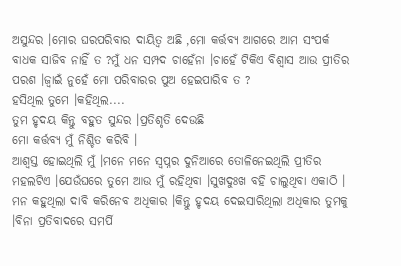ଅସୁନ୍ଦର ।ମୋର ଘରପରିବାର ଦାୟିତ୍ୱ ଅଛି ,ମୋ କର୍ତ୍ତବ୍ୟ ଆଗରେ ଆମ ସଂପର୍କ ବାଧକ ସାଜିବ ନାହିଁ ତ ?ମୁଁ ଧନ ସମ୍ପଦ ଚାହେଁନା ।ଚାହେଁ ଟିକିଏ ବିଶ୍ୱାସ ଆଉ ପ୍ରୀତିର ପରଶ ।ଜ୍ୱାଇଁ ନୁହେଁ ମୋ ପରିବାରର ପୁଅ ହେଇପାରିବ ତ ?
ହସିଥିଲ ତୁମେ ।କହିଥିଲ....
ତୁମ ହୃଦୟ କିନ୍ତୁ ବହୁତ ସୁନ୍ଦର ।ପ୍ରତିଶୃତି ଦେଉଛି
ମୋ କର୍ତ୍ତବ୍ୟ ମୁଁ ନିଶ୍ଚିତ କରିବି ।
ଆଶ୍ୱସ୍ତ ହୋଇଥିଲି ମୁଁ ।ମନେ ମନେ ସ୍ୱପ୍ନର ଦୁନିଆରେ ତୋଳିନେଇଥିଲି ପ୍ରୀତିର ମହଲଟିଏ ।ଯେଉଁଘରେ ତୁମେ ଆଉ ମୁଁ ରହିଥିବା ।ସୁଖଦୁଃଖ ବହି ଚାଲୁଥିବା ଏକାଠି ।
ମନ କହୁଥିଲା ଦାବି କରିନେବ ଅଧିକାର ।କିନ୍ତୁ ହୃଦୟ ଦେଇସାରିଥିଲା ଅଧିକାର ତୁମକୁ ।ବିନା ପ୍ରତିବାଦରେ ସମର୍ପି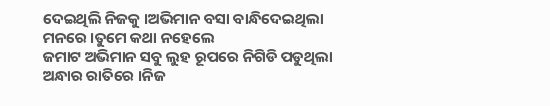ଦେଇଥିଲି ନିଜକୁ ।ଅଭିମାନ ବସା ବାନ୍ଧିଦେଇଥିଲା ମନରେ ।ତୁମେ କଥା ନହେଲେ
ଜମାଟ ଅଭିମାନ ସବୁ ଲୁହ ରୂପରେ ନିଗିଡି ପଡୁଥିଲା ଅନ୍ଧାର ରାତିରେ ।ନିଜ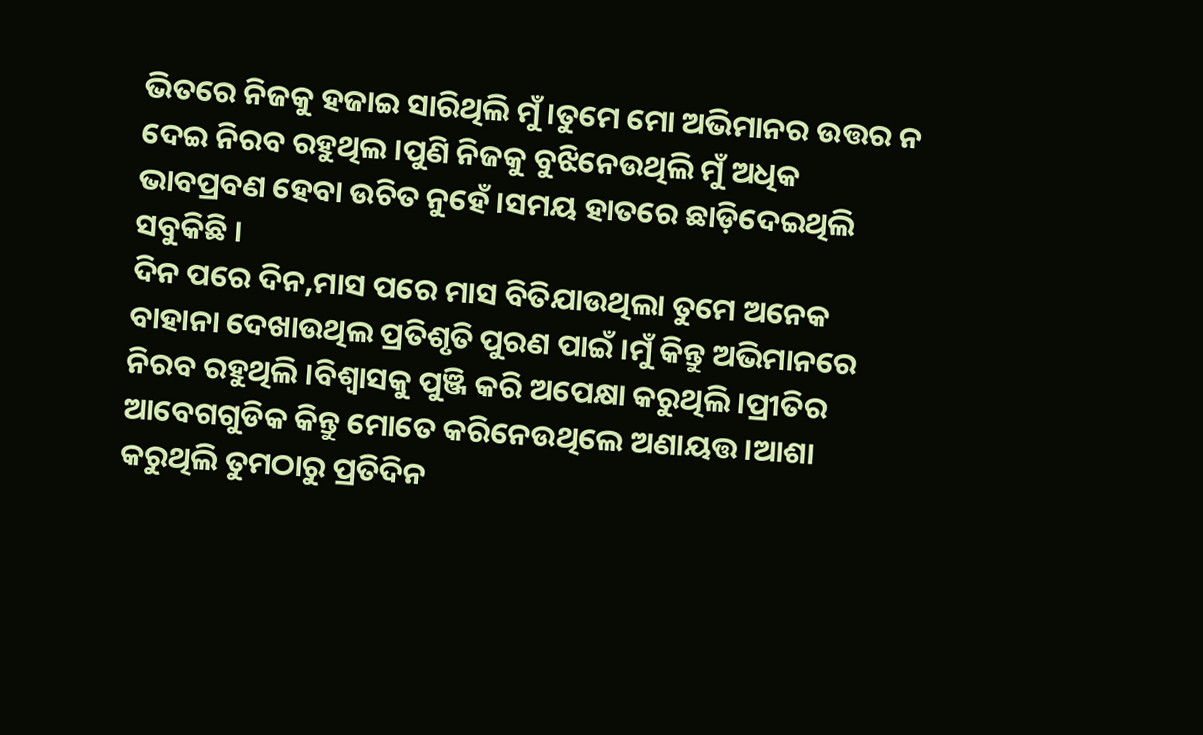ଭିତରେ ନିଜକୁ ହଜାଇ ସାରିଥିଲି ମୁଁ ।ତୁମେ ମୋ ଅଭିମାନର ଉତ୍ତର ନ ଦେଇ ନିରବ ରହୁଥିଲ ।ପୁଣି ନିଜକୁ ବୁଝିନେଉଥିଲି ମୁଁ ଅଧିକ ଭାବପ୍ରବଣ ହେବା ଉଚିତ ନୁହେଁ ।ସମୟ ହାତରେ ଛାଡ଼ିଦେଇଥିଲି ସବୁକିଛି ।
ଦିନ ପରେ ଦିନ,ମାସ ପରେ ମାସ ବିତିଯାଉଥିଲା ତୁମେ ଅନେକ ବାହାନା ଦେଖାଉଥିଲ ପ୍ରତିଶୃତି ପୁରଣ ପାଇଁ ।ମୁଁ କିନ୍ତୁ ଅଭିମାନରେ ନିରବ ରହୁଥିଲି ।ବିଶ୍ୱାସକୁ ପୁଞ୍ଜି କରି ଅପେକ୍ଷା କରୁଥିଲି ।ପ୍ରୀତିର ଆବେଗଗୁଡିକ କିନ୍ତୁ ମୋତେ କରିନେଉଥିଲେ ଅଣାୟତ୍ତ ।ଆଶା କରୁଥିଲି ତୁମଠାରୁ ପ୍ରତିଦିନ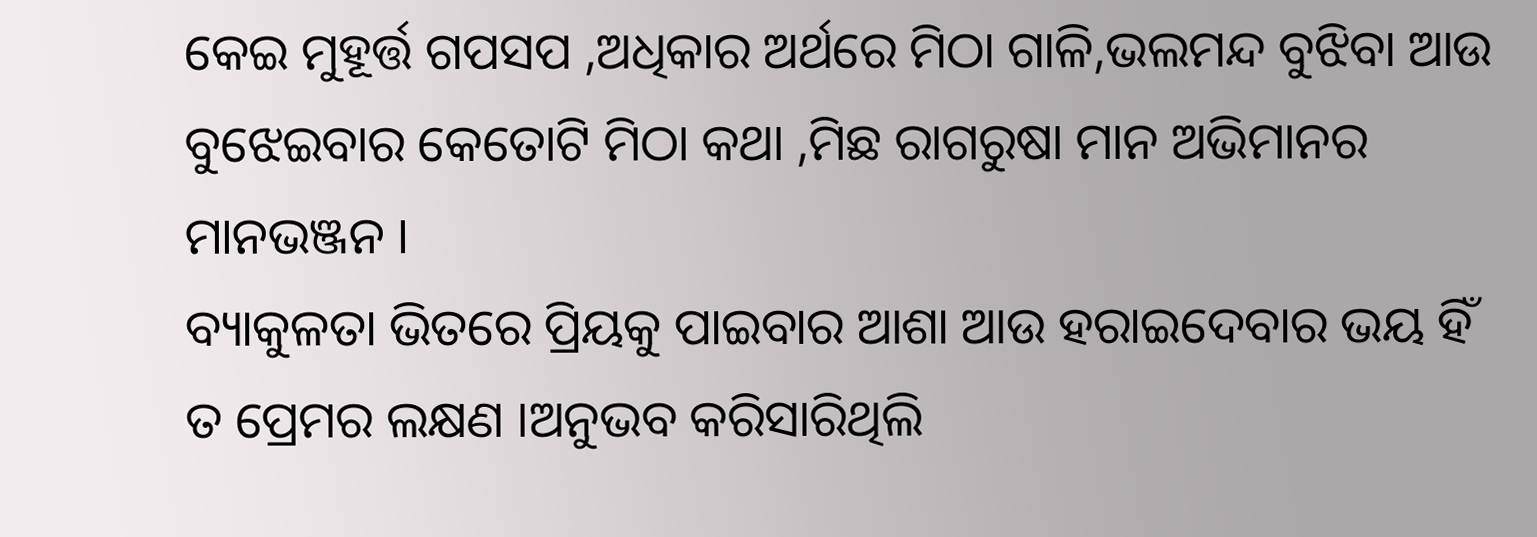କେଇ ମୁହୂର୍ତ୍ତ ଗପସପ ,ଅଧିକାର ଅର୍ଥରେ ମିଠା ଗାଳି,ଭଲମନ୍ଦ ବୁଝିବା ଆଉ ବୁଝେଇବାର କେତୋଟି ମିଠା କଥା ,ମିଛ ରାଗରୁଷା ମାନ ଅଭିମାନର ମାନଭଞ୍ଜନ ।
ବ୍ୟାକୁଳତା ଭିତରେ ପ୍ରିୟକୁ ପାଇବାର ଆଶା ଆଉ ହରାଇଦେବାର ଭୟ ହିଁ ତ ପ୍ରେମର ଲକ୍ଷଣ ।ଅନୁଭବ କରିସାରିଥିଲି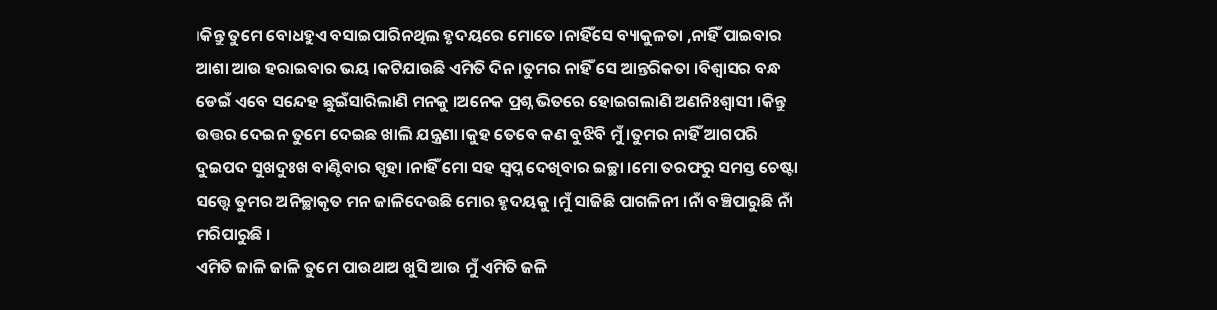।କିନ୍ତୁ ତୁମେ ବୋଧହୁଏ ବସାଇପାରିନଥିଲ ହୃଦୟରେ ମୋତେ ।ନାହିଁସେ ବ୍ୟାକୁଳତା ,ନାହିଁ ପାଇବାର ଆଶା ଆଉ ହରାଇବାର ଭୟ ।କଟିଯାଉଛି ଏମିତି ଦିନ ।ତୁମର ନାହିଁ ସେ ଆନ୍ତରିକତା ।ବିଶ୍ୱାସର ବନ୍ଧ ଡେଇଁ ଏବେ ସନ୍ଦେହ ଛୁଇଁସାରିଲାଣି ମନକୁ ।ଅନେକ ପ୍ରଶ୍ନ ଭିତରେ ହୋଇଗଲାଣି ଅଣନିଃଶ୍ଵାସୀ ।କିନ୍ତୁ ଉତ୍ତର ଦେଇନ ତୁମେ ଦେଇଛ ଖାଲି ଯନ୍ତ୍ରଣା ।କୁହ ତେବେ କଣ ବୁଝିବି ମୁଁ ।ତୁମର ନାହିଁ ଆଗପରି ଦୁଇପଦ ସୁଖଦୁଃଖ ବାଣ୍ଟିବାର ସ୍ପୃହା ।ନାହିଁ ମୋ ସହ ସ୍ୱପ୍ନ ଦେଖିବାର ଇଚ୍ଛା ।ମୋ ତରଫରୁ ସମସ୍ତ ଚେଷ୍ଟା ସତ୍ତ୍ୱେ ତୁମର ଅନିଚ୍ଛାକୃତ ମନ ଜାଳିଦେଉଛି ମୋର ହୃଦୟକୁ ।ମୁଁ ସାଜିଛି ପାଗଳିନୀ ।ନାଁ ବଞ୍ଚିପାରୁଛି ନାଁ ମରିପାରୁଛି ।
ଏମିତି ଜାଳି ଜାଳି ତୁମେ ପାଉଥାଅ ଖୁସି ଆଉ ମୁଁ ଏମିତି ଜଳି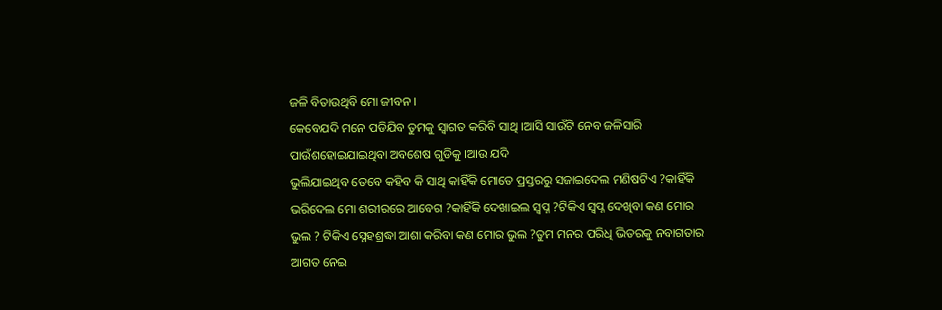ଜଳି ବିତାଉଥିବି ମୋ ଜୀବନ ।
କେବେଯଦି ମନେ ପଡିଯିବ ତୁମକୁ ସ୍ୱାଗତ କରିବି ସାଥି ।ଆସି ସାଉଁଟି ନେବ ଜଳିସାରି ପାଉଁଶହୋଇଯାଇଥିବା ଅବଶେଷ ଗୁଡିକୁ ।ଆଉ ଯଦି
ଭୁଲିଯାଇଥିବ ତେବେ କହିବ କି ସାଥି କାହିଁକି ମୋତେ ପ୍ରସ୍ତରରୁ ସଜାଇଦେଲ ମଣିଷଟିଏ ?କାହିଁକି ଭରିଦେଲ ମୋ ଶରୀରରେ ଆବେଗ ?କାହିଁକି ଦେଖାଇଲ ସ୍ୱପ୍ନ ?ଟିକିଏ ସ୍ୱପ୍ନ ଦେଖିବା କଣ ମୋର ଭୁଲ ? ଟିକିଏ ସ୍ନେହଶ୍ରଦ୍ଧା ଆଶା କରିବା କଣ ମୋର ଭୁଲ ?ତୁମ ମନର ପରିଧି ଭିତରକୁ ନବାଗତାର ଆଗତ ନେଇ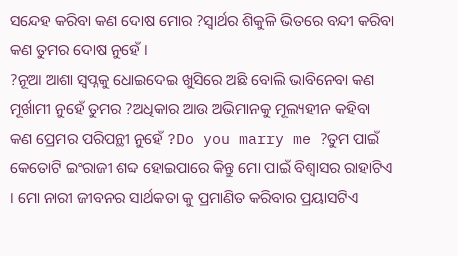ସନ୍ଦେହ କରିବା କଣ ଦୋଷ ମୋର ?ସ୍ୱାର୍ଥର ଶିକୁଳି ଭିତରେ ବନ୍ଦୀ କରିବା କଣ ତୁମର ଦୋଷ ନୁହେଁ ।
?ନୂଆ ଆଶା ସ୍ୱପ୍ନକୁ ଧୋଇଦେଇ ଖୁସିରେ ଅଛି ବୋଲି ଭାବିନେବା କଣ ମୂର୍ଖାମୀ ନୁହେଁ ତୁମର ?ଅଧିକାର ଆଉ ଅଭିମାନକୁ ମୂଲ୍ୟହୀନ କହିବା କଣ ପ୍ରେମର ପରିପନ୍ଥୀ ନୁହେଁ ?Do you marry me ?ତୁମ ପାଇଁ କେତୋଟି ଇଂରାଜୀ ଶବ୍ଦ ହୋଇପାରେ କିନ୍ତୁ ମୋ ପାଇଁ ବିଶ୍ୱାସର ରାହାଟିଏ । ମୋ ନାରୀ ଜୀବନର ସାର୍ଥକତା କୁ ପ୍ରମାଣିତ କରିବାର ପ୍ରୟାସଟିଏ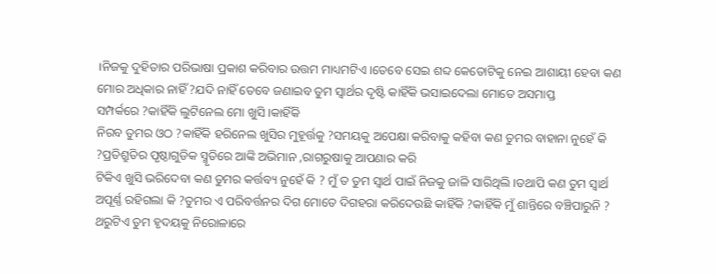।ନିଜକୁ ଦୁହିତାର ପରିଭାଷା ପ୍ରକାଶ କରିବାର ଉତ୍ତମ ମାଧ୍ୟମଟିଏ ।ତେବେ ସେଇ ଶବ୍ଦ କେତୋଟିକୁ ନେଇ ଆଶାୟୀ ହେବା କଣ ମୋର ଅଧିକାର ନାହିଁ ?ଯଦି ନାହିଁ ତେବେ ଜଣାଇବ ତୁମ ସ୍ୱାର୍ଥର ଦୃଷ୍ଟି କାହିଁକି ଭସାଇଦେଲା ମୋତେ ଅସମାପ୍ତ
ସମ୍ପର୍କରେ ?କାହିଁକି ଲୁଟିନେଲ ମୋ ଖୁସି ।କାହିଁକି
ନିରବ ତୁମର ଓଠ ?କାହିଁକି ହରିନେଲ ଖୁସିର ମୁହୂର୍ତ୍ତକୁ ?ସମୟକୁ ଅପେକ୍ଷା କରିବାକୁ କହିବା କଣ ତୁମର ବାହାନା ନୁହେଁ କି ?ପ୍ରତିଶ୍ରୁତିର ପୃଷ୍ଠାଗୁଡିକ ସ୍ମୃତିରେ ଆଙ୍କି ଅଭିମାନ ,ରାଗରୁଷାକୁ ଆପଣାର କରି
ଟିକିଏ ଖୁସି ଭରିଦେବା କଣ ତୁମର କର୍ତ୍ତବ୍ୟ ନୁହେଁ କି ? ମୁଁ ତ ତୁମ ସ୍ୱାର୍ଥ ପାଇଁ ନିଜକୁ ଜାଳି ସାରିଥିଲି ।ତଥାପି କଣ ତୁମ ସ୍ୱାର୍ଥ ଅପୂର୍ଣ୍ଣ ରହିଗଲା କି ?ତୁମର ଏ ପରିବର୍ତ୍ତନର ଦିଗ ମୋତେ ଦିଗହରା କରିଦେଉଛି କାହିଁକି ?କାହିଁକି ମୁଁ ଶାନ୍ତିରେ ବଞ୍ଚିପାରୁନି ?
ଥରୁଟିଏ ତୁମ ହୃଦୟକୁ ନିରୋଳାରେ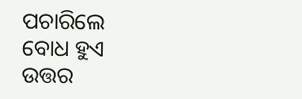ପଚାରିଲେ ବୋଧ ହୁଏ ଉତ୍ତର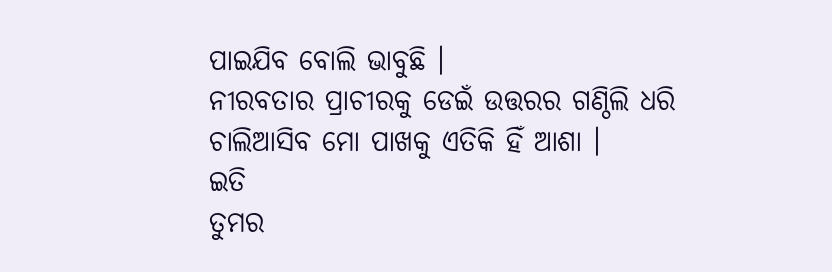ପାଇଯିବ ବୋଲି ଭାବୁଛି ।
ନୀରବତାର ପ୍ରାଚୀରକୁ ଡେଇଁ ଉତ୍ତରର ଗଣ୍ଠିଲି ଧରି ଚାଲିଆସିବ ମୋ ପାଖକୁ ଏତିକି ହିଁ ଆଶା ।
ଇତି
ତୁମର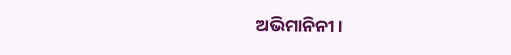ଅଭିମାନିନୀ ।